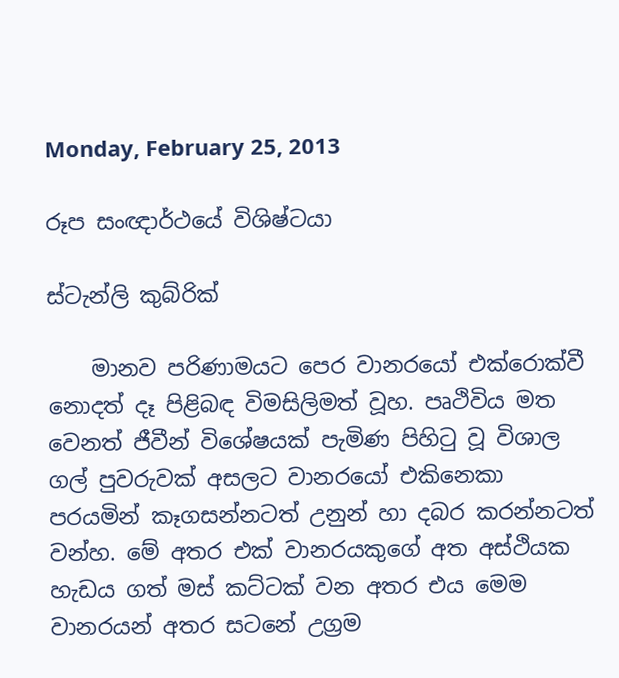Monday, February 25, 2013

රූප සංඥාර්ථයේ විශිෂ්ටයා

ස්ටැන්ලි කුබ්රික්

    මානව පරිණාමයට පෙර වානරයෝ එක්රොක්වී නොදත් දෑ පිළිබඳ විමසිලිමත් වූහ. පෘථිවිය මත වෙනත් ජීවීන් විශේෂයක් පැමිණ පිහිටු වූ විශාල ගල් පුවරුවක් අසලට වානරයෝ එකිනෙකා පරයමින් කෑගසන්නටත් උනුන් හා දබර කරන්නටත් වන්හ. මේ අතර එක් වානරයකුගේ අත අස්ථියක හැඩය ගත් මස් කට්ටක් වන අතර එය මෙම වානරයන් අතර සටනේ උග්‍රම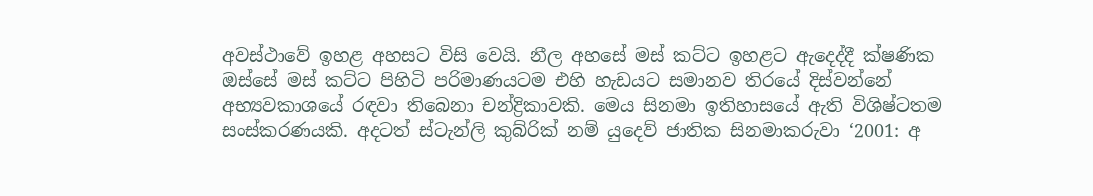අවස්ථාවේ ඉහළ අහසට විසි වෙයි. නීල අහසේ මස් කට්ට ඉහළට ඇදෙද්දී ක්ෂණික ඔස්සේ මස් කට්ට පිහිටි පරිමාණයටම එහි හැඩයට සමානව තිරයේ දිස්වන්නේ අභ්‍යවකාශයේ රඳවා තිබෙනා චන්ද්‍රිකාවකි. මෙය සිනමා ඉතිහාසයේ ඇති විශිෂ්ටතම සංස්කරණයකි. අදටත් ස්ටැන්ලි කුබ්රික් නම් යුදෙව් ජාතික සිනමාකරුවා ‘2001: අ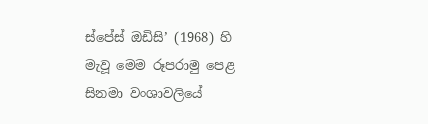ස්පේස් ඔඩිසි’ (1968) හි මැවූ මෙම රූපරාමු පෙළ සිනමා වංශාවලියේ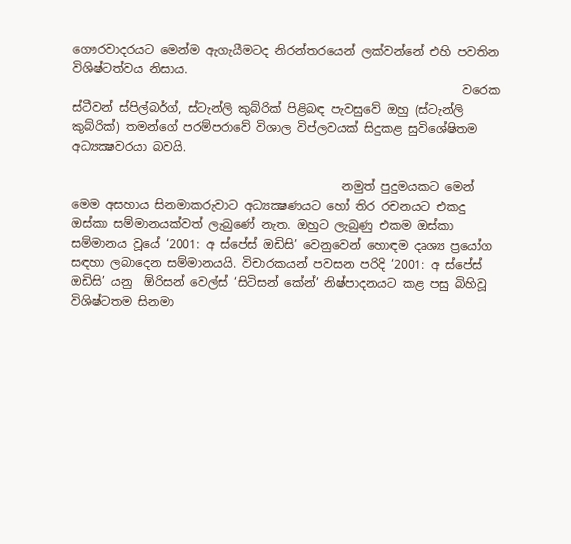ගෞරවාදරයට මෙන්ම ඇගැයීමටද නිරන්තරයෙන් ලක්වන්නේ එහි පවතින විශිෂ්ටත්වය නිසාය.
                                                                 වරෙක ස්ටීවන් ස්පිල්බර්ග්, ස්ටැන්ලි කුබ්රික් පිළිබඳ පැවසුවේ ඔහු (ස්ටැන්ලි කුබ්රික්) තමන්ගේ පරම්පරාවේ විශාල විප්ලවයක් සිදුකළ සුවිශේෂිතම අධ්‍යක්‍ෂවරයා බවයි.

                                             නමුත් පුදුමයකට මෙන් මෙම අසහාය සිනමාකරුවාට අධ්‍යක්‍ෂණයට හෝ තිර රචනයට එකදු ඔස්කා සම්මානයක්වත් ලැබුණේ නැත. ඔහුට ලැබුණු එකම ඔස්කා සම්මානය වූයේ ‘2001: අ ස්පේස් ඔඩිසි’ වෙනුවෙන් හොඳම දෘශ්‍ය ප්‍රයෝග සඳහා ලබාදෙන සම්මානයයි. විචාරකයන් පවසන පරිදි ‘2001: අ ස්පේස් ඔඩිසි’ යනු  ඕරිසන් වෙල්ස් ‘සිටිසන් කේන්’ නිෂ්පාදනයට කළ පසු බිහිවූ විශිෂ්ටතම සිනමා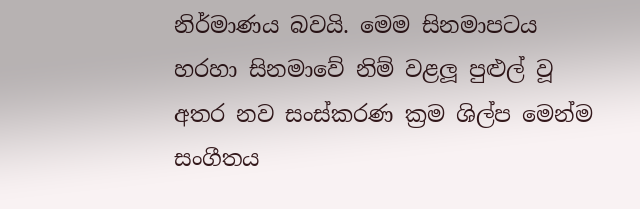නිර්මාණය බවයි. මෙම සිනමාපටය හරහා සිනමාවේ නිම් වළලූ පුළුල් වූ අතර නව සංස්කරණ ක්‍රම ශිල්ප මෙන්ම සංගීතය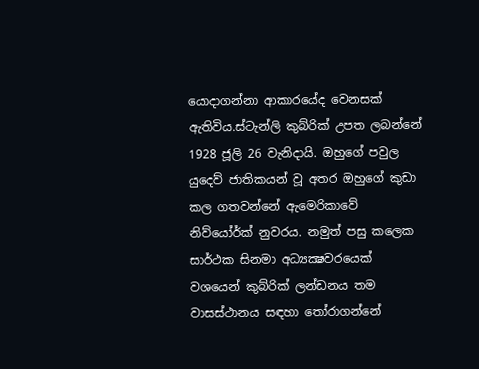යොදාගන්නා ආකාරයේද වෙනසක් ඇතිවිය.ස්ටැන්ලි කුබ්රික් උපත ලබන්නේ 1928 ජූලි 26 වැනිදායි. ඔහුගේ පවුල යුදෙව් ජාතිකයන් වූ අතර ඔහුගේ කුඩා කල ගතවන්නේ ඇමෙරිකාවේ නිව්යෝර්ක් නුවරය. නමුත් පසු කලෙක සාර්ථක සිනමා අධ්‍යක්‍ෂවරයෙක් වශයෙන් කුබ්රික් ලන්ඩනය තම වාසස්ථානය සඳහා තෝරාගන්නේ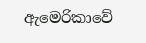ඇමෙරිකාවේ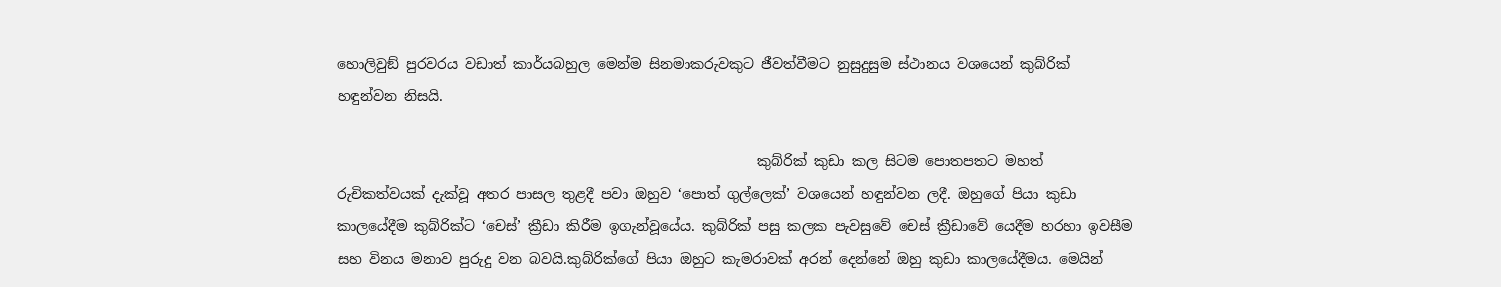හොලිවුඞ් පුරවරය වඩාත් කාර්යබහුල මෙන්ම සිනමාකරුවකුට ජීවත්වීමට නුසුදුසුම ස්ථානය වශයෙන් කුබ්රික් හඳුන්වන නිසයි.

                                                            කුබ්රික් කුඩා කල සිටම පොතපතට මහත් රුචිකත්වයක් දැක්වූ අතර පාසල තුළදී පවා ඔහුව ‘පොත් ගුල්ලෙක්’ වශයෙන් හඳුන්වන ලදී. ඔහුගේ පියා කුඩා කාලයේදීම කුබ්රික්ට ‘චෙස්’ ක්‍රීඩා කිරීම ඉගැන්වූයේය. කුබ්රික් පසු කලක පැවසුවේ චෙස් ක්‍රීඩාවේ යෙදීම හරහා ඉවසීම සහ විනය මනාව පුරුදු වන බවයි.කුබ්රික්ගේ පියා ඔහුට කැමරාවක් අරන් දෙන්නේ ඔහු කුඩා කාලයේදීමය. මෙයින්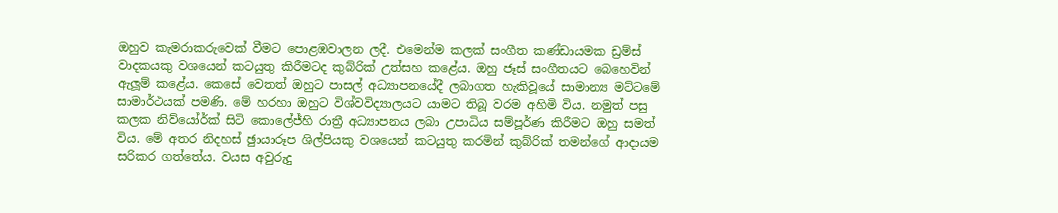ඔහුව කැමරාකරුවෙක් වීමට පොළඹවාලන ලදී. එමෙන්ම කලක් සංගීත කණ්ඩායමක ඩ්‍රම්ස් වාදකයකු වශයෙන් කටයුතු කිරීමටද කුබ්රික් උත්සහ කළේය. ඔහු ජෑස් සංගීතයට බෙහෙවින් ඇලූම් කළේය. කෙසේ වෙතත් ඔහුට පාසල් අධ්‍යාපනයේදී ලබාගත හැකිවූයේ සාමාන්‍ය මට්ටමේ සාමාර්ථයක් පමණි. මේ හරහා ඔහුට විශ්වවිද්‍යාලයට යාමට තිබූ වරම අහිමි විය. නමුත් පසු කලක නිව්යෝර්ක් සිටි කොලේජ්හි රාත්‍රී අධ්‍යාපනය ලබා උපාධිය සම්පූර්ණ කිරීමට ඔහු සමත් විය. මේ අතර නිදහස් ඡුායාරූප ශිල්පියකු වශයෙන් කටයුතු කරමින් කුබ්රික් තමන්ගේ ආදායම සරිකර ගත්තේය. වයස අවුරුදු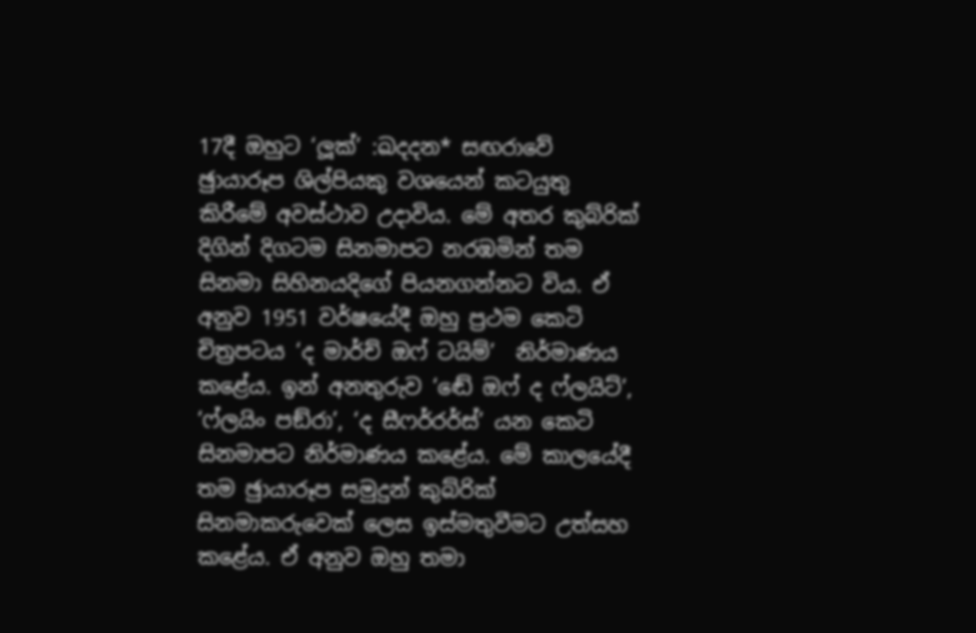17දී ඔහුට ‘ලූක්’ :ඛදදන* සඟරාවේ ඡුායාරූප ශිල්පියකු වශයෙන් කටයුතු කිරීමේ අවස්ථාව උදාවිය. මේ අතර කුබ්රික් දිගින් දිගටම සිනමාපට නරඹමින් තම සිනමා සිහිනයදිගේ පියනගන්නට විය. ඒ අනුව 1951 වර්ෂයේදී ඔහු ප්‍රථම කෙටි චිත්‍රපටය ‘ද මාර්ච් ඔෆ් ටයිම්’  නිර්මාණය කළේය. ඉන් අනතුරුව ‘ඬේ ඔෆ් ද ෆ්ලයිට්’, ‘ෆ්ලයිං පඞ්රා’, ‘ද සීෆර්රර්ස්’ යන කෙටි සිනමාපට නිර්මාණය කළේය. මේ කාලයේදී තම ඡුායාරූප සමුදුන් කුබ්රික් සිනමාකරුවෙක් ලෙස ඉස්මතුවීමට උත්සහ කළේය. ඒ අනුව ඔහු තමා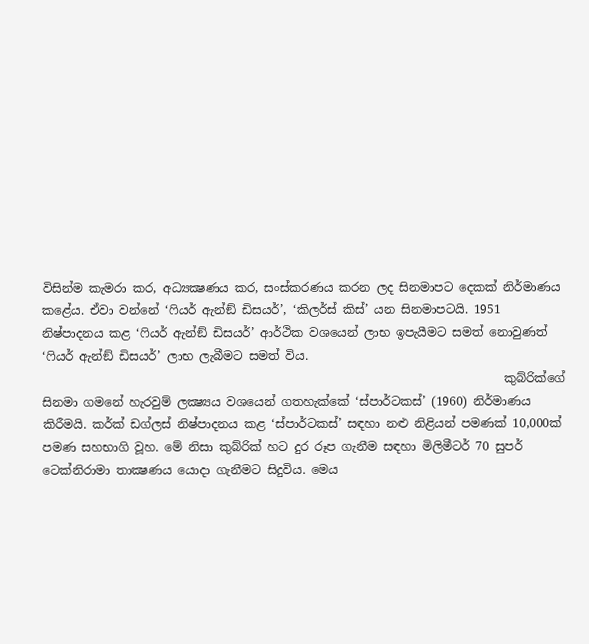විසින්ම කැමරා කර, අධ්‍යක්‍ෂණය කර, සංස්කරණය කරන ලද සිනමාපට දෙකක් නිර්මාණය කළේය. ඒවා වන්නේ ‘ෆියර් ඇන්ඞ් ඩිසයර්’, ‘කිලර්ස් කිස්’ යන සිනමාපටයි. 1951 නිෂ්පාදනය කළ ‘ෆියර් ඇන්ඞ් ඩිසයර්’ ආර්ථික වශයෙන් ලාභ ඉපැයීමට සමත් නොවුණත් ‘ෆියර් ඇන්ඞ් ඩිසයර්’ ලාභ ලැබීමට සමත් විය.
                                                                             කුබ්රික්ගේ සිනමා ගමනේ හැරවුම් ලක්‍ෂ්‍යය වශයෙන් ගතහැක්කේ ‘ස්පාර්ටකස්’ (1960) නිර්මාණය කිරීමයි. කර්ක් ඩග්ලස් නිෂ්පාදනය කළ ‘ස්පාර්ටකස්’ සඳහා නළු නිළියන් පමණක් 10,000ක් පමණ සහභාගි වූහ. මේ නිසා කුබ්රික් හට දුර රූප ගැනීම සඳහා මිලිමීටර් 70 සුපර් ටෙක්නිරාමා තාක්‍ෂණය යොදා ගැනීමට සිදුවිය. මෙය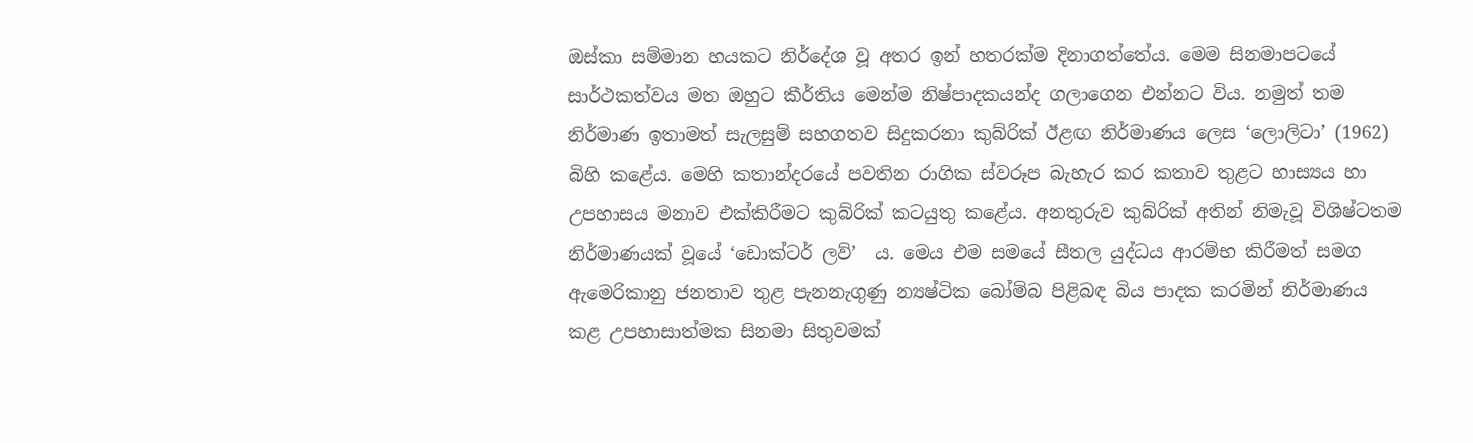ඔස්කා සම්මාන හයකට නිර්දේශ වූ අතර ඉන් හතරක්ම දිනාගත්තේය. මෙම සිනමාපටයේ සාර්ථකත්වය මත ඔහුට කීර්තිය මෙන්ම නිෂ්පාදකයන්ද ගලාගෙන එන්නට විය. නමුත් තම නිර්මාණ ඉතාමත් සැලසුම් සහගතව සිදුකරනා කුබ්රික් ඊළඟ නිර්මාණය ලෙස ‘ලොලිටා’ (1962) බිහි කළේය. මෙහි කතාන්දරයේ පවතින රාගික ස්වරූප බැහැර කර කතාව තුළට හාස්‍යය හා උපහාසය මනාව එක්කිරීමට කුබ්රික් කටයුතු කළේය. අනතුරුව කුබ්රික් අතින් නිමැවූ විශිෂ්ටතම නිර්මාණයක් වූයේ ‘ඩොක්ටර් ලව්’  ය. මෙය එම සමයේ සීතල යුද්ධය ආරම්භ කිරීමත් සමග ඇමෙරිකානු ජනතාව තුළ පැනනැගුණු න්‍යෂ්ටික බෝම්බ පිළිබඳ බිය පාදක කරමින් නිර්මාණය කළ උපහාසාත්මක සිනමා සිතුවමක්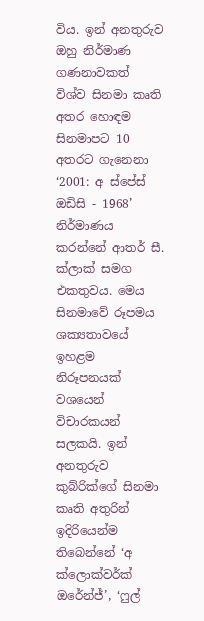විය. ඉන් අනතුරුව ඔහු නිර්මාණ ගණනාවකත් විශ්ව සිනමා කෘති අතර හොඳම සිනමාපට 10 අතරට ගැනෙනා ‘2001: අ ස්පේස් ඔඩිසි - 1968’ නිර්මාණය කරන්නේ ආතර් සී. ක්ලාක් සමග එකතුවය. මෙය සිනමාවේ රූපමය ශක්‍යතාවයේ ඉහළම නිරූපනයක් වශයෙන් විචාරකයන් සලකයි. ඉන් අනතුරුව කුබ්රික්ගේ සිනමා කෘති අතුරින් ඉදිරියෙන්ම තිබෙන්නේ ‘අ ක්ලොක්වර්ක් ඔරේන්ජ්’, ‘ෆුල්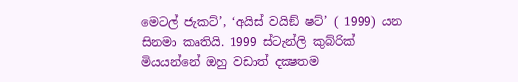මෙටල් ජැකට්’, ‘අයිස් වයිඞ් ෂට්’ ( 1999) යන සිනමා කෘතියි. 1999 ස්ටැන්ලි කුබ්රික් මියයන්නේ ඔහු වඩාත් දක්‍ෂතම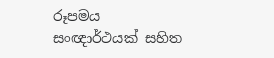රූපමය සංඥාර්ථයක් සහිත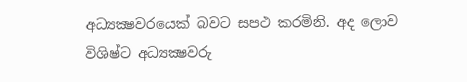අධ්‍යක්‍ෂවරයෙක් බවට සපථ කරමිනි. අද ලොව විශිෂ්ට අධ්‍යක්‍ෂවරු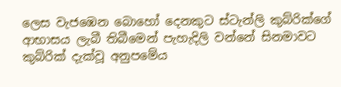ලෙස වැජඹෙන බොහෝ දෙනකුට ස්ටැන්ලි කුබ්රික්ගේ ආභාසය ලැබී තිබීමෙන් පැහැදිලි වන්නේ සිනමාවට කුබ්රික් දැක්වූ අනුපමේය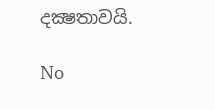දක්‍ෂතාවයි.

No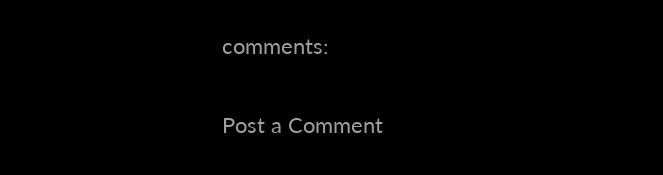comments:

Post a Comment